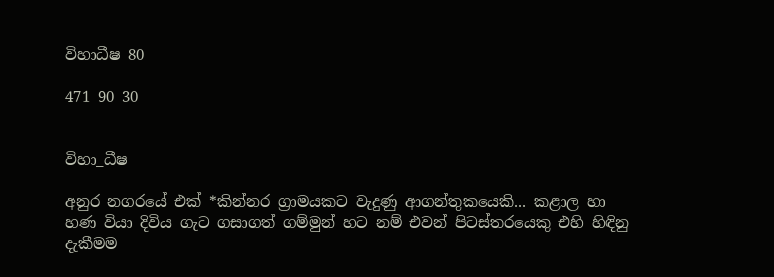විහාධීෂ 80

471 90 30


විහා_ධීෂ

අනුර නගරයේ එක් *කින්නර ග්‍රාමයකට වැදුණු ආගන්තුකයෙකි... කළාල හා හණ වියා දිවිය ගැට ගසාගත් ගම්මුන් හට නම් එවන් පිටස්තරයෙකු එහි හිඳිනු දැකීමම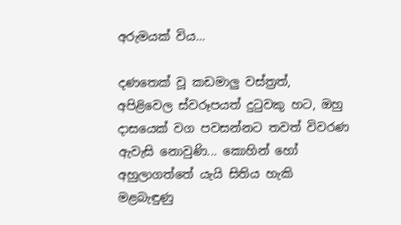අරුමයක් විය...

දණතෙක් වූ කඩමාලු වස්ත්‍රත්, අපිළිවෙල ස්වරූපයත් දුටුවකු හට, ඔහු දාසයෙක් වග පවසන්නට තවත් විවරණ ඇවැසි නොවුණි... කොහින් හෝ අහුලාගත්තේ යැයි සිතිය හැකි මළබැඳුණු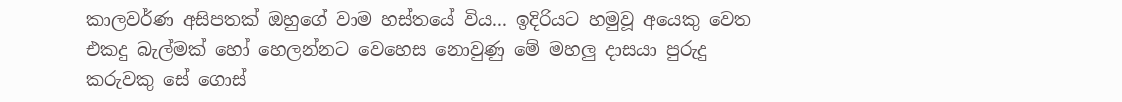කාලවර්ණ අසිපතක් ඔහුගේ වාම හස්තයේ විය... ඉදිරියට හමුවූ අයෙකු වෙත එකදු බැල්මක් හෝ හෙලන්නට වෙහෙස නොවුණු මේ මහලු දාසයා පුරුදු කරුවකු සේ ගොස්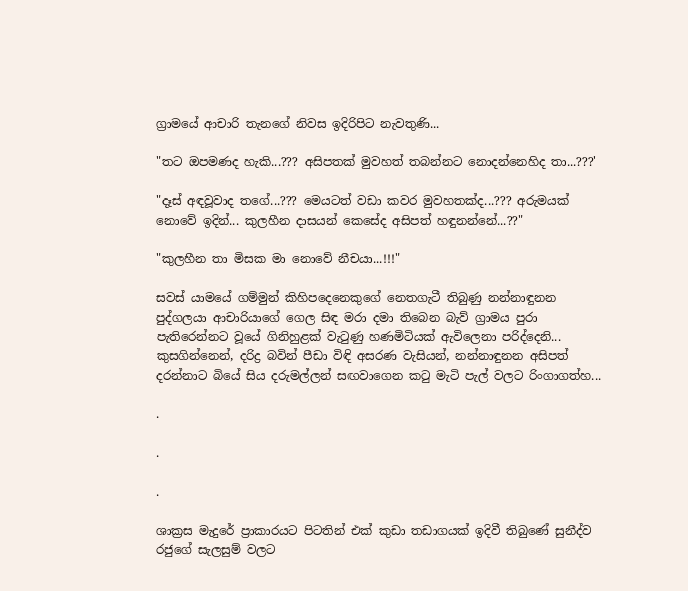ග්‍රාමයේ ආචාරි තැනගේ නිවස ඉදිරිපිට නැවතුණි...

"තට ඔපමණද හැකි...??? අසිපතක් මුවහත් තබන්නට නොදන්නෙහිද තා...???'

"දෑස් අඳවූවාද තගේ...??? මෙයටත් වඩා කවර මුවහතක්ද...??? අරුමයක් නොවේ ඉදින්... කුලහීන දාසයන් කෙසේද අසිපත් හඳුනන්නේ...??"

"කුලහීන තා මිසක මා නොවේ නීචයා...!!!"

සවස් යාමයේ ගම්මුන් කිහිපදෙනෙකුගේ නෙතගැටී තිබුණු නන්නාඳුනන පුද්ගලයා ආචාරියාගේ ගෙල සිඳ මරා දමා තිබෙන බැව් ග්‍රාමය පුරා පැතිරෙන්නට වූයේ ගිනිහුළක් වැටුණු හණමිටියක් ඇවිලෙනා පරිද්දෙනි... කුසගින්නෙන්, දරිද්‍ර බවින් පීඩා විඳි අසරණ වැසියන්, නන්නාඳුනන අසිපත් දරන්නාට බියේ සිය දරුමල්ලන් සඟවාගෙන කටු මැටි පැල් වලට රිංගාගත්හ...

.

.

.

ශාක්‍රස මැදුරේ ප්‍රාකාරයට පිටතින් එක් කුඩා තඩාගයක් ඉදිවී තිබුණේ සුනීද්ව රජුගේ සැලසුම් වලට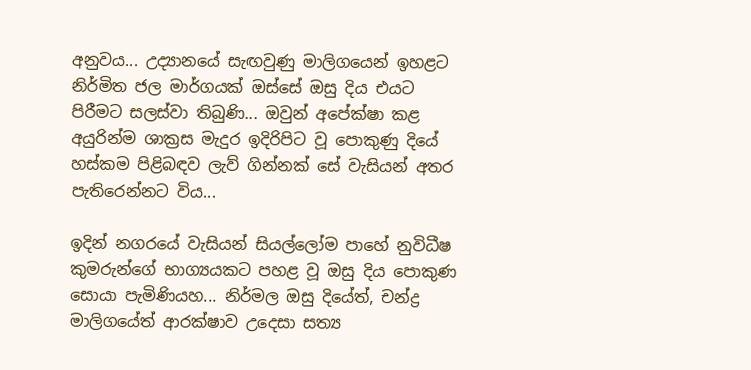අනුවය... උද්‍යානයේ සැඟවුණු මාලිගයෙන් ඉහළට නිර්මිත ජල මාර්ගයක් ඔස්සේ ඔසු දිය එයට පිරීමට සලස්වා තිබුණි... ඔවුන් අපේක්ෂා කළ අයුරින්ම ශාක්‍රස මැදුර ඉදිරිපිට වූ පොකුණු දියේ හස්කම පිළිබඳව ලැව් ගින්නක් සේ වැසියන් අතර පැතිරෙන්නට විය...

ඉදින් නගරයේ වැසියන් සියල්ලෝම පාහේ නුවිධීෂ කුමරුන්ගේ භාග්‍යයකට පහළ වූ ඔසු දිය පොකුණ සොයා පැමිණියහ... නිර්මල ඔසු දියේත්, චන්ද්‍ර මාලිගයේත් ආරක්ෂාව උදෙසා සත්‍ය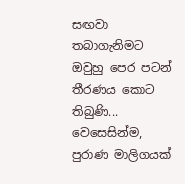සඟවා තබාගැනිමට ඔවුහු පෙර පටන් තීරණය කොට තිබුණි... වෙසෙසින්ම, පුරාණ මාලිගයක්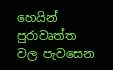හෙයින් පුරාවෘත්ත වල පැවසෙන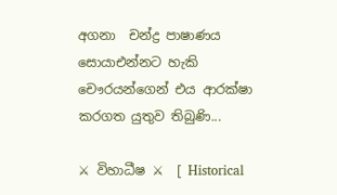අගනා  චන්ද්‍ර පාෂාණය සොයාඑන්නට හැකි චෞරයන්ගෙන් එය ආරක්ෂා කරගත යුතුව තිබුණි...

⚔ විහාධීෂ ⚔  [ Historical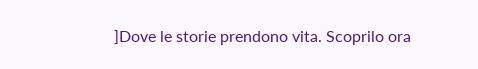]Dove le storie prendono vita. Scoprilo ora